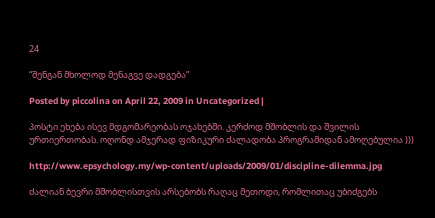24

“შენგან მხოლოდ მენაგვე დადგება”

Posted by piccolina on April 22, 2009 in Uncategorized |

პოსტი ეხება ისევ მდგომარეობას ოჯახებში. კერძოდ მშობლის და შვილის ურთიერთობას. ოღონდ ამჯერად ფიზიკური ძალადობა პროგრამიდან ამოღებულია )))

http://www.epsychology.my/wp-content/uploads/2009/01/discipline-dilemma.jpg

ძალიან ბევრი მშობლისთვის არსებობს რაღაც მეთოდი, რომლითაც უბიძგებს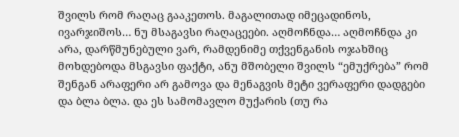შვილს რომ რაღაც გააკეთოს. მაგალითად იმეცადინოს, ივარჯიშოს… ნუ მსაგავსი რაღაცეები. აღმოჩნდა… აღმოჩნდა კი არა, დარწმუნებული ვარ, რამდენიმე თქვენგანის ოჯახშიც მოხდებოდა მსგავსი ფაქტი, ანუ მშობელი შვილს “ემუქრება” რომ შენგან არაფერი არ გამოვა და მენაგვის მეტი ვერაფერი დადგები და ბლა ბლა. და ეს სამომავლო მუქარის (თუ რა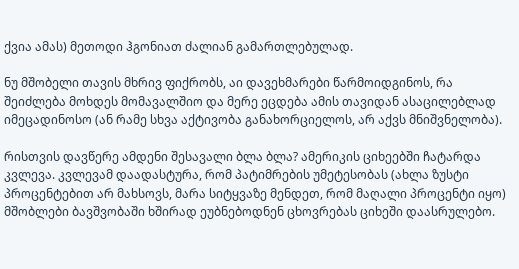ქვია ამას) მეთოდი ჰგონიათ ძალიან გამართლებულად.

ნუ მშობელი თავის მხრივ ფიქრობს, აი დავეხმარები წარმოიდგინოს, რა შეიძლება მოხდეს მომავალშიო და მერე ეცდება ამის თავიდან ასაცილებლად იმეცადინოსო (ან რამე სხვა აქტივობა განახორციელოს, არ აქვს მნიშვნელობა).

რისთვის დავწერე ამდენი შესავალი ბლა ბლა? ამერიკის ციხეებში ჩატარდა კვლევა. კვლევამ დაადასტურა, რომ პატიმრების უმეტესობას (ახლა ზუსტი პროცენტებით არ მახსოვს, მარა სიტყვაზე მენდეთ, რომ მაღალი პროცენტი იყო) მშობლები ბავშვობაში ხშირად ეუბნებოდნენ ცხოვრებას ციხეში დაასრულებო.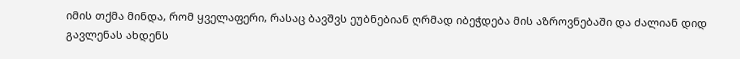იმის თქმა მინდა, რომ ყველაფერი, რასაც ბავშვს ეუბნებიან ღრმად იბეჭდება მის აზროვნებაში და ძალიან დიდ გავლენას ახდენს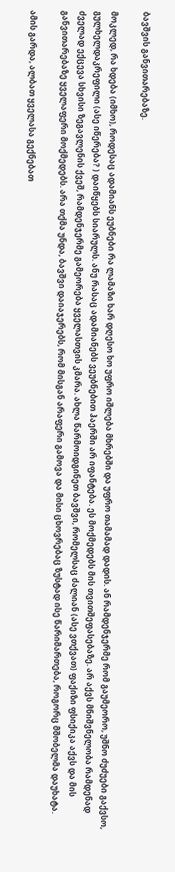ბავშვის განვითარებაზე.

მოკლედ, რა ხდება (იმხო), როდესაც ადამიანს ეუბნები რა ლამაზი ხარ დღესო ხო უფრო იშლება მხრებში და უფრო თამამად დადის. ან რამდენჯერმე რომ გაუმეორო, უშნო ძუძუები გაქვსო, გულხელდაკრეფილი (ასე იწერება? ) დაიწყებს სიარულს. ანუ რასაც ადამიანებს ვეუბნებით ჰაერში არ იფანტება. ეს მოქმედებს მის თვითშეფასებაზე. არ აქვს მნიშვნელობა რამდენად ძველად ექცევა სხვისი ზეგავლენის ქვეშ, რამდენჯერმე გამეორება ყველასთვის კმარა. ახლა წარმოიდგინეთ ბავშვი, რომელსაც ძალიან (ასე ვთქვათ) ფაქიზი ფსიქიკა აქვს და მის განვითარებაზე ყველაფერი მოქმედებს. არა თქმა უნდა, ბავშვი დაიაჯერებს, რომ მისგან არაფერი გამოვა და მისი ცხოვრებაც ზუსტად ისე წარიმართება, როგორც მშობელმა დაუხატა.

ამის გარდა, ალბათ ყველასა გექნებათ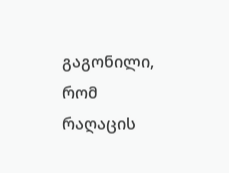გაგონილი, რომ რაღაცის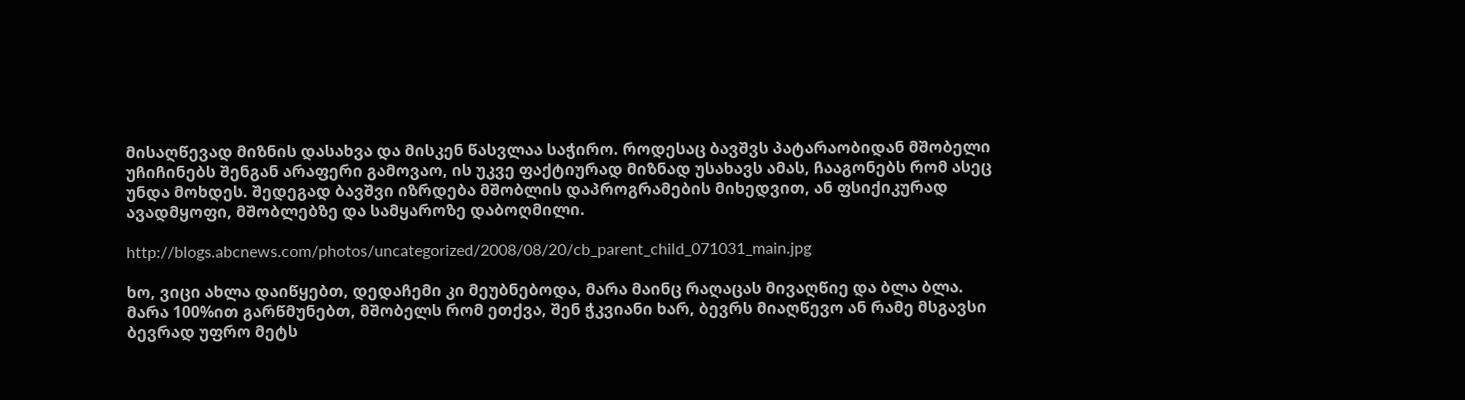მისაღწევად მიზნის დასახვა და მისკენ წასვლაა საჭირო. როდესაც ბავშვს პატარაობიდან მშობელი უჩიჩინებს შენგან არაფერი გამოვაო, ის უკვე ფაქტიურად მიზნად უსახავს ამას, ჩააგონებს რომ ასეც უნდა მოხდეს. შედეგად ბავშვი იზრდება მშობლის დაპროგრამების მიხედვით, ან ფსიქიკურად ავადმყოფი, მშობლებზე და სამყაროზე დაბოღმილი.

http://blogs.abcnews.com/photos/uncategorized/2008/08/20/cb_parent_child_071031_main.jpg

ხო, ვიცი ახლა დაიწყებთ, დედაჩემი კი მეუბნებოდა, მარა მაინც რაღაცას მივაღწიე და ბლა ბლა. მარა 100%ით გარწმუნებთ, მშობელს რომ ეთქვა, შენ ჭკვიანი ხარ, ბევრს მიაღწევო ან რამე მსგავსი ბევრად უფრო მეტს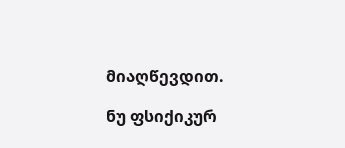მიაღწევდით.

ნუ ფსიქიკურ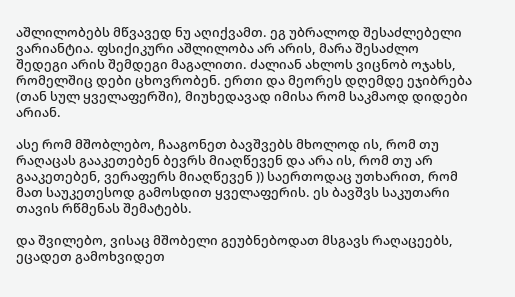აშლილობებს მწვავედ ნუ აღიქვამთ. ეგ უბრალოდ შესაძლებელი ვარიანტია. ფსიქიკური აშლილობა არ არის, მარა შესაძლო შედეგი არის შემდეგი მაგალითი. ძალიან ახლოს ვიცნობ ოჯახს, რომელშიც დები ცხოვრობენ. ერთი და მეორეს დღემდე ეჯიბრება (თან სულ ყველაფერში), მიუხედავად იმისა რომ საკმაოდ დიდები არიან.

ასე რომ მშობლებო, ჩააგონეთ ბავშვებს მხოლოდ ის, რომ თუ რაღაცას გააკეთებენ ბევრს მიაღწევენ და არა ის, რომ თუ არ გააკეთებენ, ვერაფერს მიაღწევენ )) საერთოდაც უთხარით, რომ მათ საუკეთესოდ გამოსდით ყველაფერის. ეს ბავშვს საკუთარი თავის რწმენას შემატებს.

და შვილებო, ვისაც მშობელი გეუბნებოდათ მსგავს რაღაცეებს, ეცადეთ გამოხვიდეთ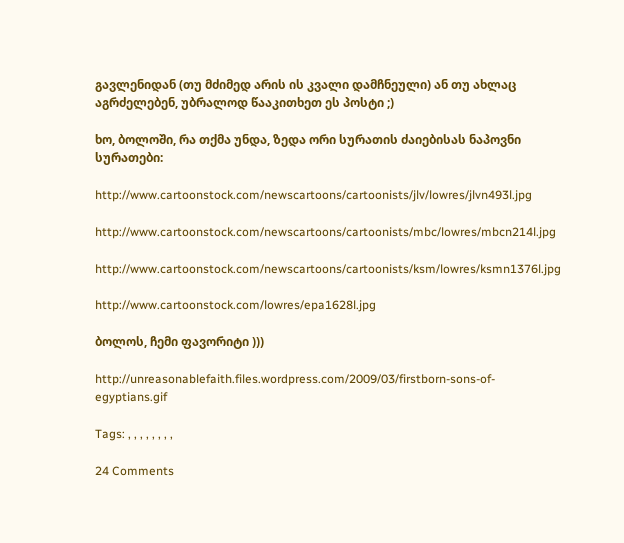გავლენიდან (თუ მძიმედ არის ის კვალი დამჩნეული) ან თუ ახლაც აგრძელებენ, უბრალოდ წააკითხეთ ეს პოსტი ;)

ხო, ბოლოში, რა თქმა უნდა, ზედა ორი სურათის ძაიებისას ნაპოვნი სურათები:

http://www.cartoonstock.com/newscartoons/cartoonists/jlv/lowres/jlvn493l.jpg

http://www.cartoonstock.com/newscartoons/cartoonists/mbc/lowres/mbcn214l.jpg

http://www.cartoonstock.com/newscartoons/cartoonists/ksm/lowres/ksmn1376l.jpg

http://www.cartoonstock.com/lowres/epa1628l.jpg

ბოლოს, ჩემი ფავორიტი )))

http://unreasonablefaith.files.wordpress.com/2009/03/firstborn-sons-of-egyptians.gif

Tags: , , , , , , , ,

24 Comments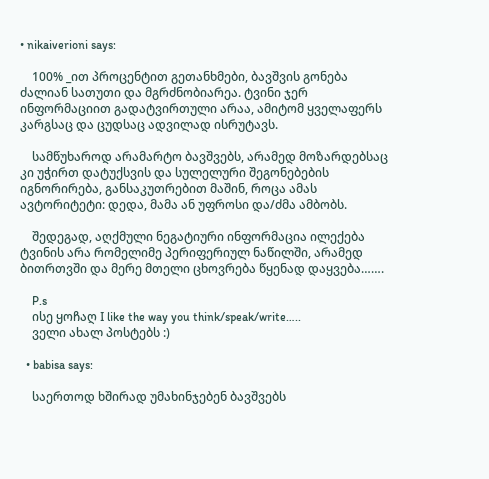• nikaiverioni says:

    100% _ით პროცენტით გეთანხმები, ბავშვის გონება ძალიან სათუთი და მგრძნობიარეა. ტვინი ჯერ ინფორმაციით გადატვირთული არაა, ამიტომ ყველაფერს კარგსაც და ცუდსაც ადვილად ისრუტავს.

    სამწუხაროდ არამარტო ბავშვებს, არამედ მოზარდებსაც კი უჭირთ დატუქსვის და სულელური შეგონებების იგნორირება, განსაკუთრებით მაშინ, როცა ამას ავტორიტეტი: დედა, მამა ან უფროსი და/ძმა ამბობს.

    შედეგად, აღქმული ნეგატიური ინფორმაცია ილექება ტვინის არა რომელიმე პერიფერიულ ნაწილში, არამედ ბითრთვში და მერე მთელი ცხოვრება წყენად დაყვება…….

    P.s
    ისე ყოჩაღ I like the way you think/speak/write…..
    ველი ახალ პოსტებს :)

  • babisa says:

    საერთოდ ხშირად უმახინჯებენ ბავშვებს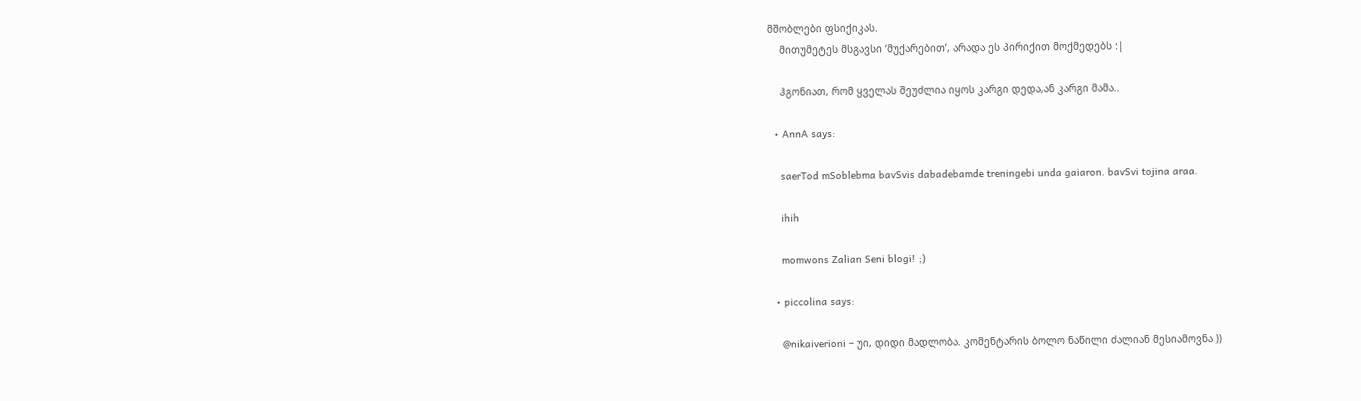მშობლები ფსიქიკას.
    მითუმეტეს მსგავსი ‘მუქარებით’, არადა ეს პირიქით მოქმედებს :|

    ჰგონიათ, რომ ყველას შეუძლია იყოს კარგი დედა,ან კარგი მამა..

  • AnnA says:

    saerTod mSoblebma bavSvis dabadebamde treningebi unda gaiaron. bavSvi tojina araa.

    ihih

    momwons Zalian Seni blogi! ;)

  • piccolina says:

    @nikaiverioni – უი, დიდი მადლობა. კომენტარის ბოლო ნაწილი ძალიან მესიამოვნა ))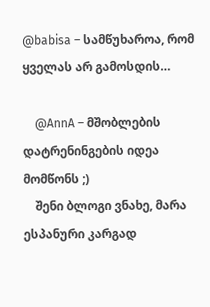@babisa – სამწუხაროა, რომ ყველას არ გამოსდის…

    @AnnA – მშობლების დატრენინგების იდეა მომწონს ;)
    შენი ბლოგი ვნახე, მარა ესპანური კარგად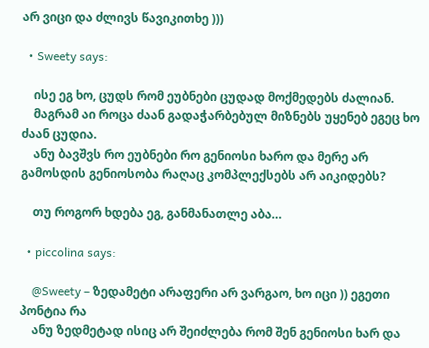არ ვიცი და ძლივს წავიკითხე )))

  • Sweety says:

    ისე ეგ ხო, ცუდს რომ ეუბნები ცუდად მოქმედებს ძალიან.
    მაგრამ აი როცა ძაან გადაჭარბებულ მიზნებს უყენებ ეგეც ხო ძაან ცუდია.
    ანუ ბავშვს რო ეუბნები რო გენიოსი ხარო და მერე არ გამოსდის გენიოსობა რაღაც კომპლექსებს არ აიკიდებს?

    თუ როგორ ხდება ეგ, განმანათლე აბა…

  • piccolina says:

    @Sweety – ზედამეტი არაფერი არ ვარგაო, ხო იცი )) ეგეთი პონტია რა
    ანუ ზედმეტად ისიც არ შეიძლება რომ შენ გენიოსი ხარ და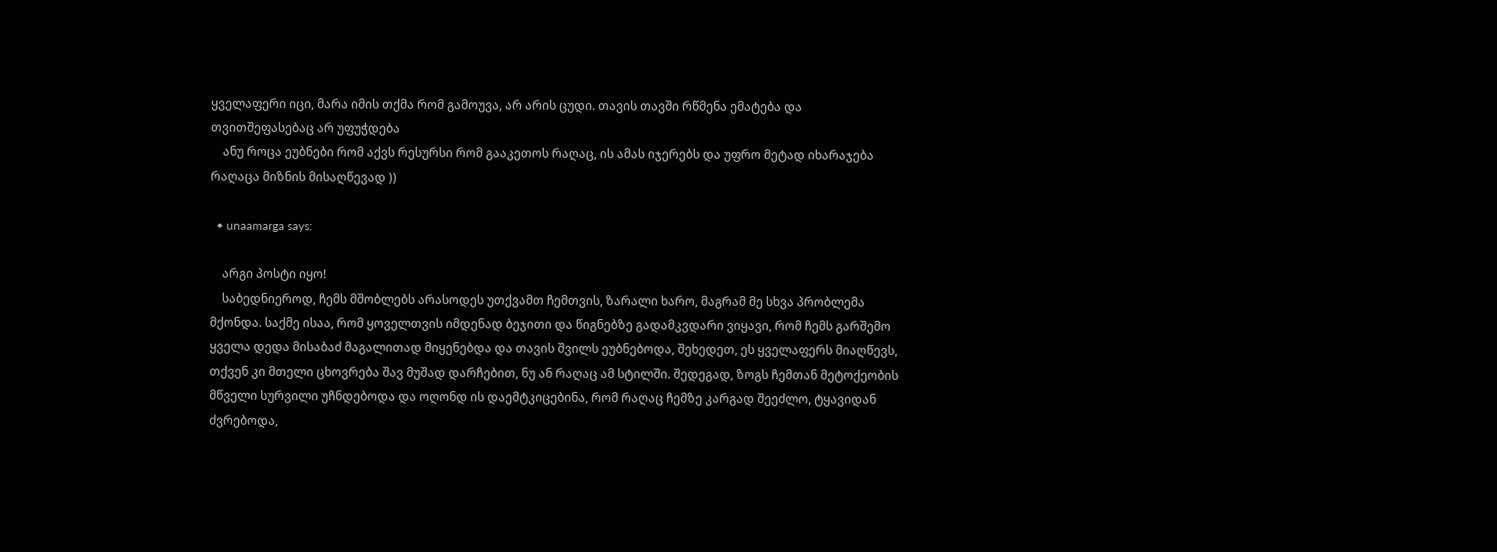ყველაფერი იცი, მარა იმის თქმა რომ გამოუვა, არ არის ცუდი. თავის თავში რწმენა ემატება და თვითშეფასებაც არ უფუჭდება
    ანუ როცა ეუბნები რომ აქვს რესურსი რომ გააკეთოს რაღაც, ის ამას იჯერებს და უფრო მეტად იხარაჯება რაღაცა მიზნის მისაღწევად ))

  • unaamarga says:

    არგი პოსტი იყო!
    საბედნიეროდ, ჩემს მშობლებს არასოდეს უთქვამთ ჩემთვის, ზარალი ხარო, მაგრამ მე სხვა პრობლემა მქონდა. საქმე ისაა, რომ ყოველთვის იმდენად ბეჯითი და წიგნებზე გადამკვდარი ვიყავი, რომ ჩემს გარშემო ყველა დედა მისაბაძ მაგალითად მიყენებდა და თავის შვილს ეუბნებოდა, შეხედეთ, ეს ყველაფერს მიაღწევს, თქვენ კი მთელი ცხოვრება შავ მუშად დარჩებით, ნუ ან რაღაც ამ სტილში. შედეგად, ზოგს ჩემთან მეტოქეობის მწველი სურვილი უჩნდებოდა და ოღონდ ის დაემტკიცებინა, რომ რაღაც ჩემზე კარგად შეეძლო, ტყავიდან ძვრებოდა,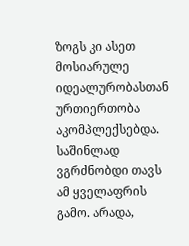ზოგს კი ასეთ მოსიარულე იდეალურობასთან ურთიერთობა აკომპლექსებდა. საშინლად ვგრძნობდი თავს ამ ყველაფრის გამო. არადა,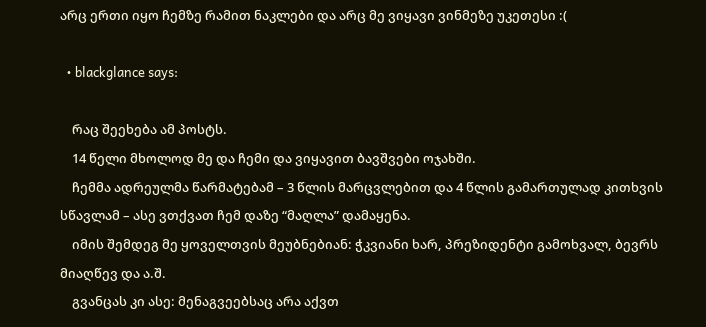არც ერთი იყო ჩემზე რამით ნაკლები და არც მე ვიყავი ვინმეზე უკეთესი :(

  • blackglance says:

    რაც შეეხება ამ პოსტს.
    14 წელი მხოლოდ მე და ჩემი და ვიყავით ბავშვები ოჯახში.
    ჩემმა ადრეულმა წარმატებამ – 3 წლის მარცვლებით და 4 წლის გამართულად კითხვის სწავლამ – ასე ვთქვათ ჩემ დაზე “მაღლა” დამაყენა.
    იმის შემდეგ მე ყოველთვის მეუბნებიან: ჭკვიანი ხარ, პრეზიდენტი გამოხვალ, ბევრს მიაღწევ და ა.შ.
    გვანცას კი ასე: მენაგვეებსაც არა აქვთ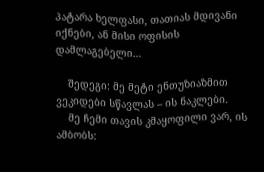პატარა ხელფასი, თათიას მდივანი იქნები, ან მისი ოფისის დამლაგებელი…

    შედეგი: მე მეტი ენთუზიაზმით ვეკიდები სწავლას – ის ნაკლები.
    მე ჩემი თავის კმაყოფილი ვარ, ის ამბობს: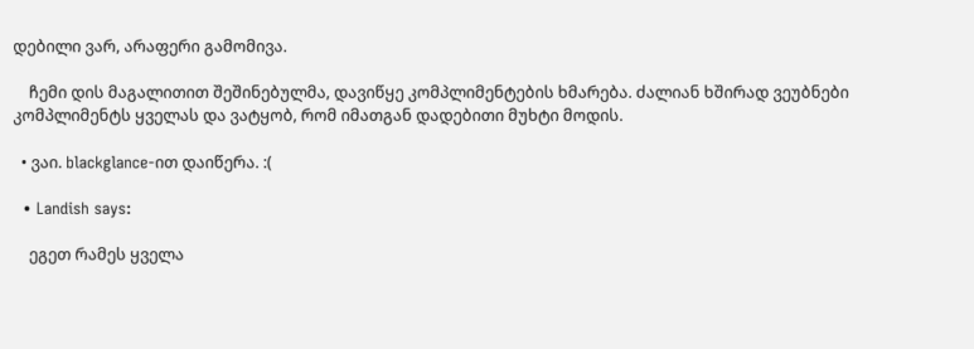დებილი ვარ, არაფერი გამომივა.

    ჩემი დის მაგალითით შეშინებულმა, დავიწყე კომპლიმენტების ხმარება. ძალიან ხშირად ვეუბნები კომპლიმენტს ყველას და ვატყობ, რომ იმათგან დადებითი მუხტი მოდის.

  • ვაი. blackglance-ით დაიწერა. :(

  • Landish says:

    ეგეთ რამეს ყველა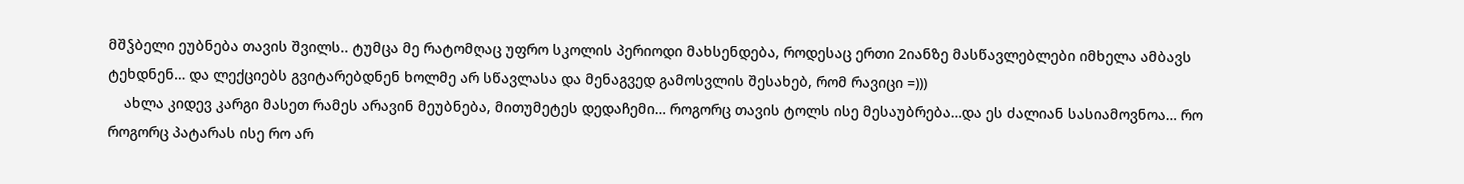მშჴბელი ეუბნება თავის შვილს.. ტუმცა მე რატომღაც უფრო სკოლის პერიოდი მახსენდება, როდესაც ერთი 2იანზე მასწავლებლები იმხელა ამბავს ტეხდნენ… და ლექციებს გვიტარებდნენ ხოლმე არ სწავლასა და მენაგვედ გამოსვლის შესახებ, რომ რავიცი =)))
    ახლა კიდევ კარგი მასეთ რამეს არავინ მეუბნება, მითუმეტეს დედაჩემი… როგორც თავის ტოლს ისე მესაუბრება…და ეს ძალიან სასიამოვნოა… რო როგორც პატარას ისე რო არ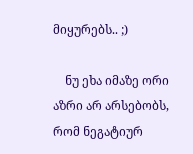მიყურებს.. ;)

    ნუ ეხა იმაზე ორი აზრი არ არსებობს, რომ ნეგატიურ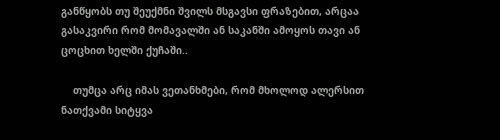განწყობს თუ შეუქმნი შვილს მსგავსი ფრაზებით, არცაა გასაკვირი რომ მომავალში ან საკანში ამოყოს თავი ან ცოცხით ხელში ქუჩაში..

    თუმცა არც იმას ვეთანხმები, რომ მხოლოდ ალერსით ნათქვამი სიტყვა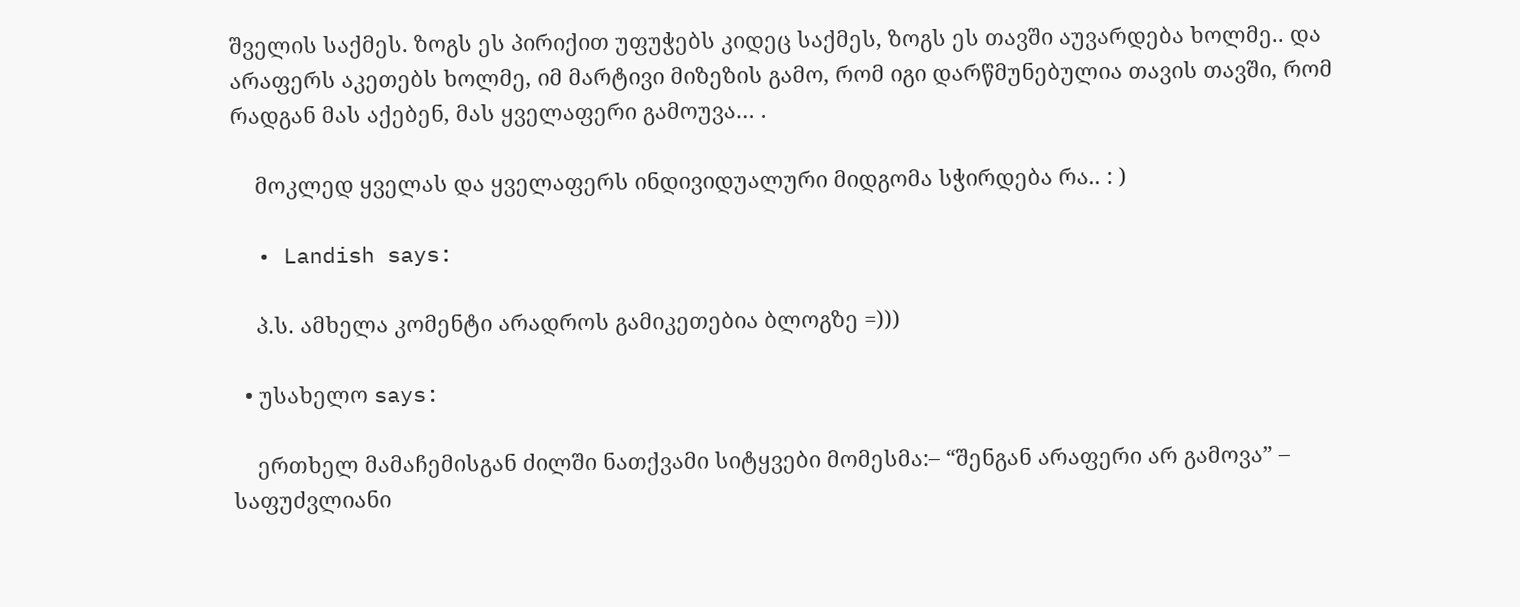შველის საქმეს. ზოგს ეს პირიქით უფუჭებს კიდეც საქმეს, ზოგს ეს თავში აუვარდება ხოლმე.. და არაფერს აკეთებს ხოლმე, იმ მარტივი მიზეზის გამო, რომ იგი დარწმუნებულია თავის თავში, რომ რადგან მას აქებენ, მას ყველაფერი გამოუვა… .

    მოკლედ ყველას და ყველაფერს ინდივიდუალური მიდგომა სჭირდება რა.. : )

  • Landish says:

    პ.ს. ამხელა კომენტი არადროს გამიკეთებია ბლოგზე =)))

  • უსახელო says:

    ერთხელ მამაჩემისგან ძილში ნათქვამი სიტყვები მომესმა:– “შენგან არაფერი არ გამოვა” – საფუძვლიანი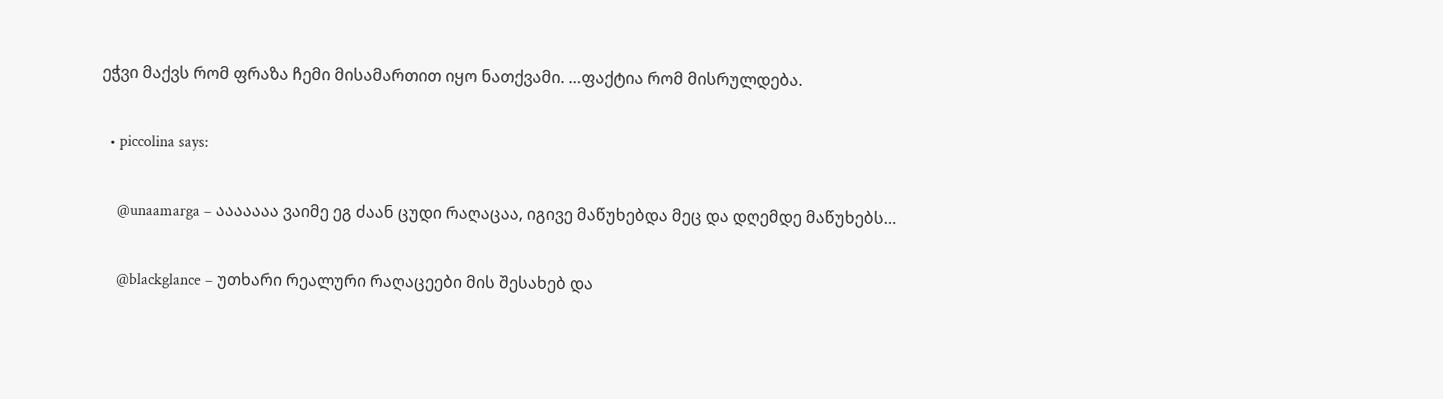ეჭვი მაქვს რომ ფრაზა ჩემი მისამართით იყო ნათქვამი. …ფაქტია რომ მისრულდება.

  • piccolina says:

    @unaamarga – ააააააა ვაიმე ეგ ძაან ცუდი რაღაცაა, იგივე მაწუხებდა მეც და დღემდე მაწუხებს…

    @blackglance – უთხარი რეალური რაღაცეები მის შესახებ და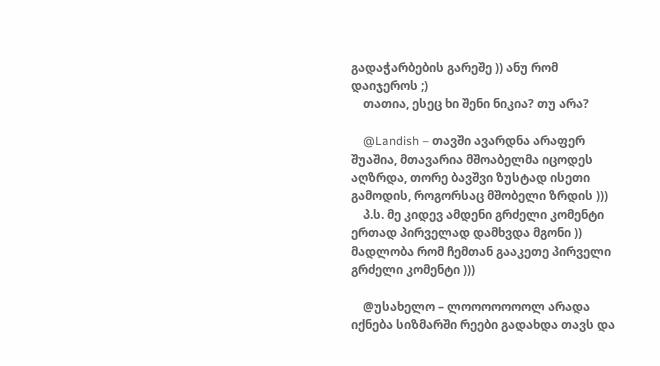გადაჭარბების გარეშე )) ანუ რომ დაიჯეროს ;)
    თათია, ესეც ხი შენი ნიკია? თუ არა?

    @Landish – თავში ავარდნა არაფერ შუაშია, მთავარია მშოაბელმა იცოდეს აღზრდა, თორე ბავშვი ზუსტად ისეთი გამოდის, როგორსაც მშობელი ზრდის )))
    პ.ს. მე კიდევ ამდენი გრძელი კომენტი ერთად პირველად დამხვდა მგონი )) მადლობა რომ ჩემთან გააკეთე პირველი გრძელი კომენტი )))

    @უსახელო – ლოოოოოოოლ არადა იქნება სიზმარში რეები გადახდა თავს და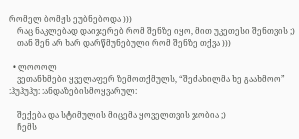რომელ ბომჟს ეუბნებოდა )))
    რაც ნაკლებად დაიჯერებ რომ შენზე იყო, მით უკეთესი შენთვის ;)
    თან შენ არ ხარ დარწმუნებული რომ შენზე თქვა )))

  • ლოოოლ
    ვეთანხმები ყველაფერ ზემოთქმულს, “შეძახილმა ხე გაახმოო” :ჰუჰუჰუ: :ანდაზებისმოყვარულ:

    შექება და სტიმულის მიცემა ყოველთვის ჯობია ;)
    ჩემს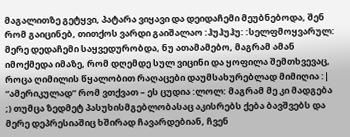მაგალითზე გეტყვი, პატარა ვიყავი და დეიდაჩემი მეუბნებოდა, შენ რომ გაიცინებ, თითქოს ვარდი გაიშალაო :ჰუჰუჰუ: :სელფმოყვარულ: მერე დედაჩემი საყვედურობდა, ნუ ათამამებო, მაგრამ ამან იმოქმედა იმაზე, რომ დღემდე სულ ვიცინი და ყოფილა შემთხვევაც, როცა ღიმილის წყალობით რაღაცები დაუმსახურებლად მიმიღია :| “ამერიკულად” რომ ვთქვათ – ეს ცუდია :ლოლ: მაგრამ მე კი მადგება ;) თუმცა ზედმეტ პასუხისმგებლობასაც აკისრებს ქება ბავშვებს და მერე დეპრესიაშიც ხშირად ჩავარდებიან, ჩვენ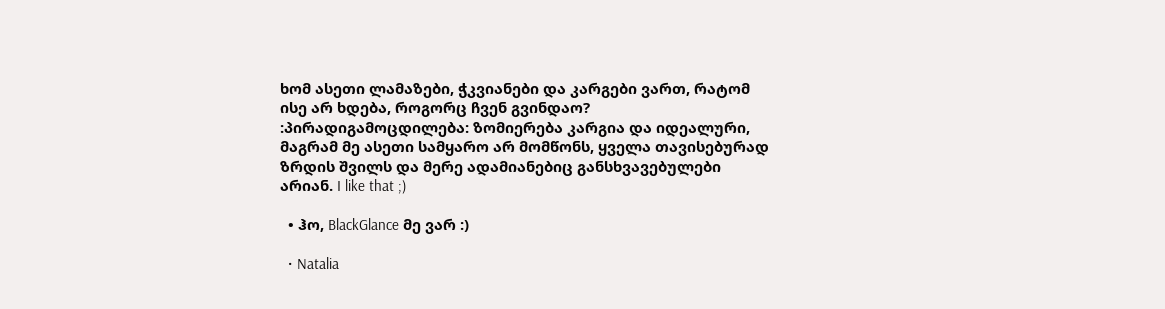ხომ ასეთი ლამაზები, ჭკვიანები და კარგები ვართ, რატომ ისე არ ხდება, როგორც ჩვენ გვინდაო? :პირადიგამოცდილება: ზომიერება კარგია და იდეალური, მაგრამ მე ასეთი სამყარო არ მომწონს, ყველა თავისებურად ზრდის შვილს და მერე ადამიანებიც განსხვავებულები არიან. I like that ;)

  • ჰო, BlackGlance მე ვარ :)

  • Natalia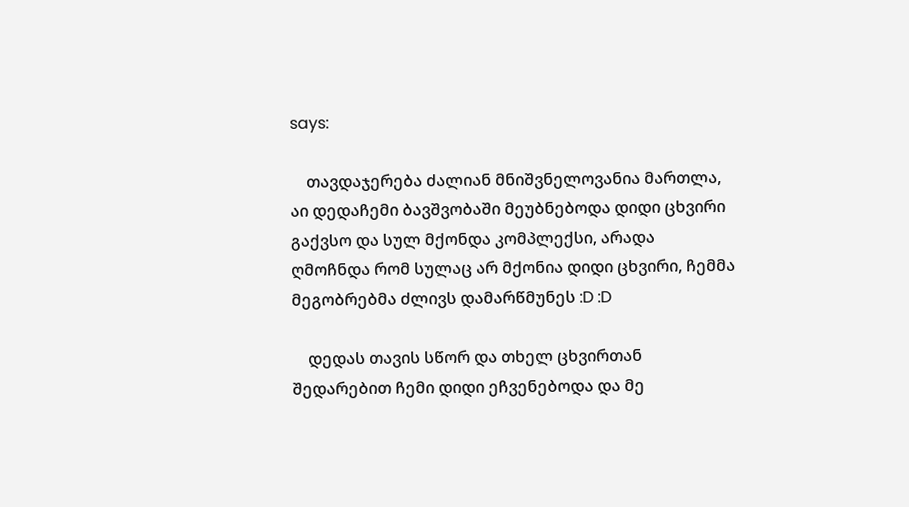says:

    თავდაჯერება ძალიან მნიშვნელოვანია მართლა, აი დედაჩემი ბავშვობაში მეუბნებოდა დიდი ცხვირი გაქვსო და სულ მქონდა კომპლექსი, არადა ღმოჩნდა რომ სულაც არ მქონია დიდი ცხვირი, ჩემმა მეგობრებმა ძლივს დამარწმუნეს :D :D

    დედას თავის სწორ და თხელ ცხვირთან შედარებით ჩემი დიდი ეჩვენებოდა და მე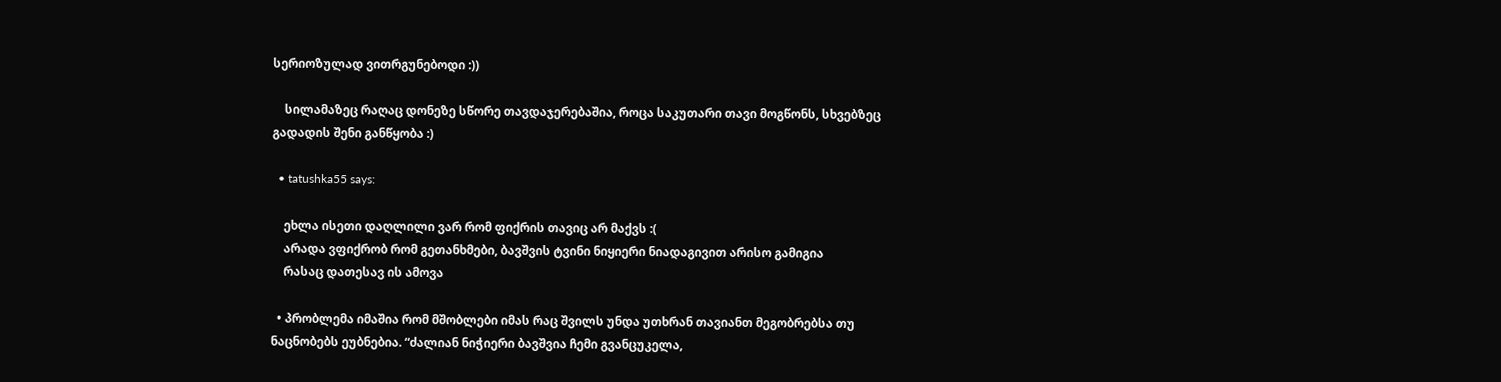სერიოზულად ვითრგუნებოდი :))

    სილამაზეც რაღაც დონეზე სწორე თავდაჯერებაშია, როცა საკუთარი თავი მოგწონს, სხვებზეც გადადის შენი განწყობა :)

  • tatushka55 says:

    ეხლა ისეთი დაღლილი ვარ რომ ფიქრის თავიც არ მაქვს :(
    არადა ვფიქრობ რომ გეთანხმები, ბავშვის ტვინი ნიყიერი ნიადაგივით არისო გამიგია
    რასაც დათესავ ის ამოვა

  • პრობლემა იმაშია რომ მშობლები იმას რაც შვილს უნდა უთხრან თავიანთ მეგობრებსა თუ ნაცნობებს ეუბნებია. “ძალიან ნიჭიერი ბავშვია ჩემი გვანცუკელა,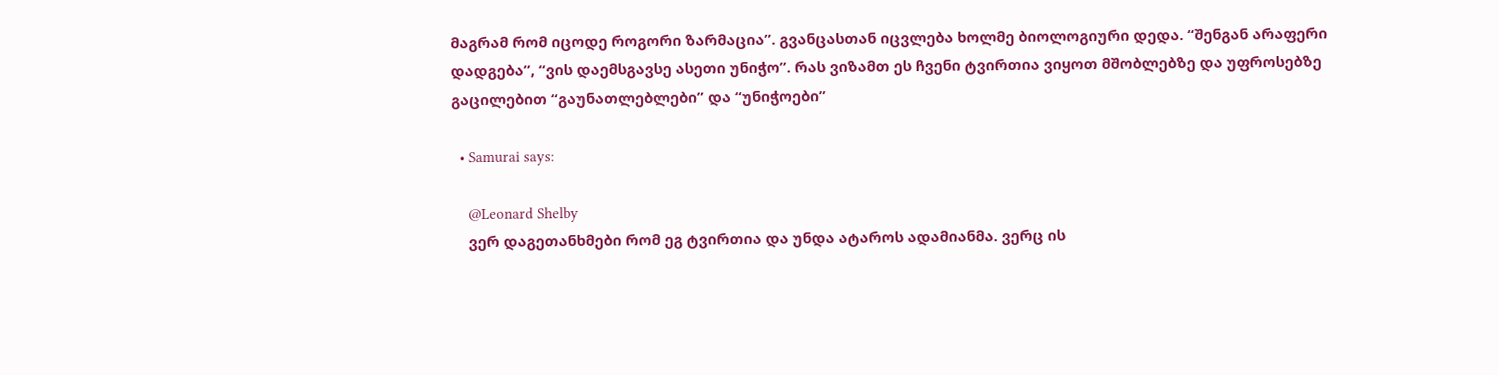მაგრამ რომ იცოდე როგორი ზარმაცია”. გვანცასთან იცვლება ხოლმე ბიოლოგიური დედა. “შენგან არაფერი დადგება”, “ვის დაემსგავსე ასეთი უნიჭო”. რას ვიზამთ ეს ჩვენი ტვირთია ვიყოთ მშობლებზე და უფროსებზე გაცილებით “გაუნათლებლები” და “უნიჭოები”

  • Samurai says:

    @Leonard Shelby
    ვერ დაგეთანხმები რომ ეგ ტვირთია და უნდა ატაროს ადამიანმა. ვერც ის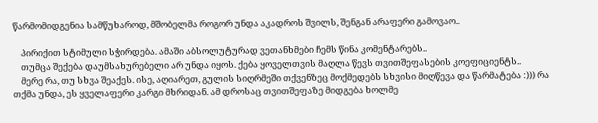წარმომიდგენია სამწუხაროდ, მშობელმა როგორ უნდა აკადროს შვილს, შენგან არაფერი გამოვაო..

    პირიქით სტიმული სჭირდება. ამაში აბსოლუტურად ვეთანხმები ჩემს წინა კომენტარებს..
    თუმცა შექება დაუმსახურებელი არ უნდა იყოს. ქება ყოველთვის მაღლა წევს თვითშეფასების კოეფიციენტს..
    მერე რა, თუ სხვა შეაქეს. ისე, აღიარეთ, გულის სიღრმეში თქვენზეც მოქმედებს სხვისი მიღწევა და წარმატება :))) რა თქმა უნდა, ეს ყველაფერი კარგი მხრიდან. ამ დროსაც თვითშეფაზე მიდგება ხოლმე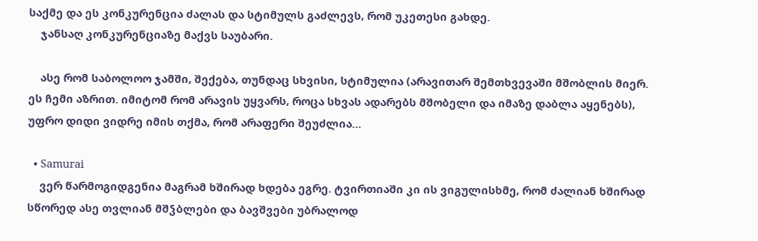საქმე და ეს კონკურენცია ძალას და სტიმულს გაძლევს, რომ უკეთესი გახდე.
    ჯანსაღ კონკურენციაზე მაქვს საუბარი.

    ასე რომ საბოლოო ჯამში, შექება, თუნდაც სხვისი, სტიმულია (არავითარ შემთხვევაში მშობლის მიერ. ეს ჩემი აზრით. იმიტომ რომ არავის უყვარს, როცა სხვას ადარებს მშობელი და იმაზე დაბლა აყენებს), უფრო დიდი ვიდრე იმის თქმა, რომ არაფერი შეუძლია…

  • Samurai
    ვერ წარმოგიდგენია მაგრამ ხშირად ხდება ეგრე. ტვირთიაში კი ის ვიგულისხმე, რომ ძალიან ხშირად სწორედ ასე თვლიან მშჴბლები და ბავშვები უბრალოდ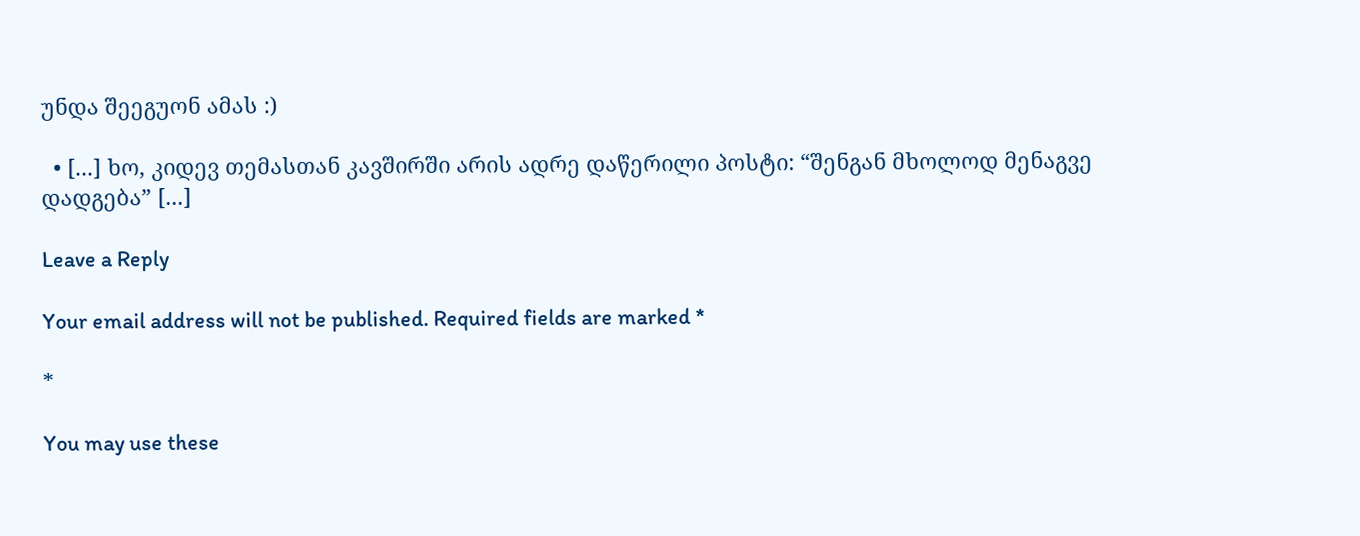უნდა შეეგუონ ამას :)

  • [...] ხო, კიდევ თემასთან კავშირში არის ადრე დაწერილი პოსტი: “შენგან მხოლოდ მენაგვე დადგება” [...]

Leave a Reply

Your email address will not be published. Required fields are marked *

*

You may use these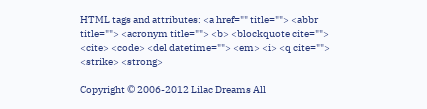HTML tags and attributes: <a href="" title=""> <abbr title=""> <acronym title=""> <b> <blockquote cite=""> <cite> <code> <del datetime=""> <em> <i> <q cite=""> <strike> <strong>

Copyright © 2006-2012 Lilac Dreams All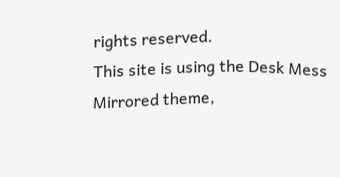rights reserved.
This site is using the Desk Mess Mirrored theme,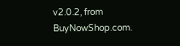v2.0.2, from BuyNowShop.com.